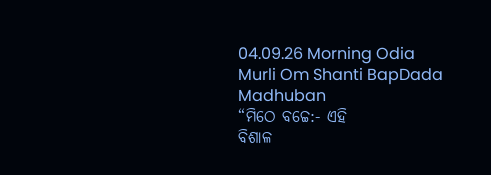04.09.26 Morning Odia Murli Om Shanti BapDada Madhuban
“ମିଠେ ବଚ୍ଚେ:- ଏହି
ବିଶାଳ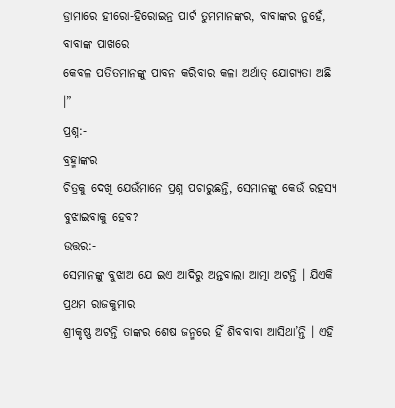ଡ୍ରାମାରେ ହୀରୋ-ହିରୋଇନ୍ର ପାର୍ଟ ତୁମମାନଙ୍କର, ବାବାଙ୍କର ନୁହେଁ, ବାବାଙ୍କ ପାଖରେ
କେବଳ ପତିତମାନଙ୍କୁ ପାବନ କରିବାର କଳା ଅର୍ଥାତ୍ ଯୋଗ୍ୟତା ଅଛି ।”
ପ୍ରଶ୍ନ:-
ବ୍ରହ୍ମାଙ୍କର
ଚିତ୍ରକୁ ଦେଖି ଯେଉଁମାନେ ପ୍ରଶ୍ନ ପଚାରୁଛନ୍ତି, ସେମାନଙ୍କୁ କେଉଁ ରହସ୍ୟ ବୁଝାଇବାକୁ ହେବ?
ଉତ୍ତର:-
ସେମାନଙ୍କୁ ବୁଝାଅ ଯେ ଇଏ ଆଦିରୁ ଅନ୍ତବାଲା ଆତ୍ମା ଅଟନ୍ତି । ଯିଏକି ପ୍ରଥମ ରାଜକୁମାର
ଶ୍ରୀକୃଷ୍ଣ ଅଟନ୍ତି ତାଙ୍କର ଶେଷ ଜନ୍ମରେ ହିଁ ଶିବବାବା ଆସିଥା’ନ୍ତି । ଏହି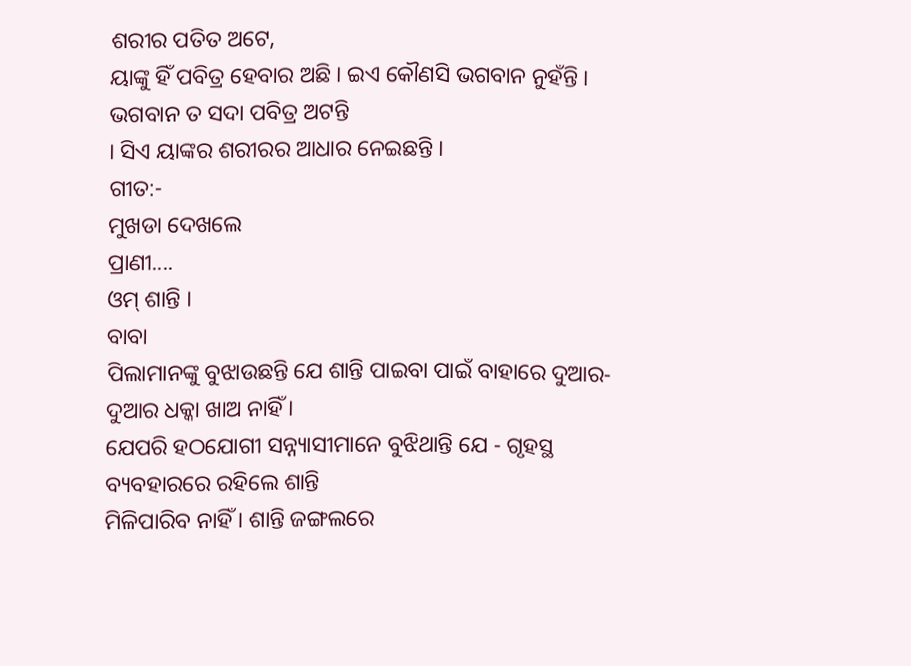ଶରୀର ପତିତ ଅଟେ,
ୟାଙ୍କୁ ହିଁ ପବିତ୍ର ହେବାର ଅଛି । ଇଏ କୌଣସି ଭଗବାନ ନୁହଁନ୍ତି । ଭଗବାନ ତ ସଦା ପବିତ୍ର ଅଟନ୍ତି
। ସିଏ ୟାଙ୍କର ଶରୀରର ଆଧାର ନେଇଛନ୍ତି ।
ଗୀତ:-
ମୁଖଡା ଦେଖଲେ
ପ୍ରାଣୀ....
ଓମ୍ ଶାନ୍ତି ।
ବାବା
ପିଲାମାନଙ୍କୁ ବୁଝାଉଛନ୍ତି ଯେ ଶାନ୍ତି ପାଇବା ପାଇଁ ବାହାରେ ଦୁଆର-ଦୁଆର ଧକ୍କା ଖାଅ ନାହିଁ ।
ଯେପରି ହଠଯୋଗୀ ସନ୍ନ୍ୟାସୀମାନେ ବୁଝିଥାନ୍ତି ଯେ - ଗୃହସ୍ଥ ବ୍ୟବହାରରେ ରହିଲେ ଶାନ୍ତି
ମିଳିପାରିବ ନାହିଁ । ଶାନ୍ତି ଜଙ୍ଗଲରେ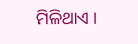ମିଳିଥାଏ ।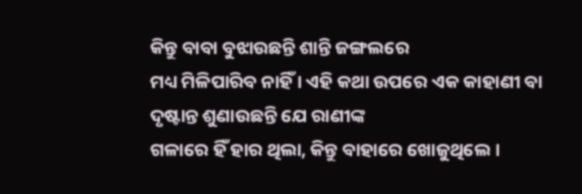କିନ୍ତୁ ବାବା ବୁଝାଉଛନ୍ତି ଶାନ୍ତି ଜଙ୍ଗଲରେ
ମଧ୍ୟ ମିଳିପାରିବ ନାହିଁ । ଏହି କଥା ଉପରେ ଏକ କାହାଣୀ ବା ଦୃଷ୍ଟାନ୍ତ ଶୁଣାଉଛନ୍ତି ଯେ ରାଣୀଙ୍କ
ଗଳାରେ ହିଁ ହାର ଥିଲା, କିନ୍ତୁ ବାହାରେ ଖୋଜୁଥିଲେ ।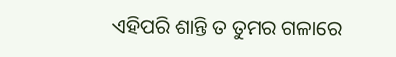ଏହିପରି ଶାନ୍ତି ତ ତୁମର ଗଳାରେ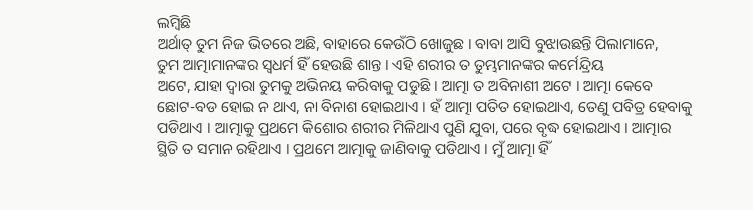ଲମ୍ବିଛି
ଅର୍ଥାତ୍ ତୁମ ନିଜ ଭିତରେ ଅଛି, ବାହାରେ କେଉଁଠି ଖୋଜୁଛ । ବାବା ଆସି ବୁଝାଉଛନ୍ତି ପିଲାମାନେ,
ତୁମ ଆତ୍ମାମାନଙ୍କର ସ୍ୱଧର୍ମ ହିଁ ହେଉଛି ଶାନ୍ତ । ଏହି ଶରୀର ତ ତୁମ୍ଭମାନଙ୍କର କର୍ମେନ୍ଦ୍ରିୟ
ଅଟେ, ଯାହା ଦ୍ୱାରା ତୁମକୁ ଅଭିନୟ କରିବାକୁ ପଡୁଛି । ଆତ୍ମା ତ ଅବିନାଶୀ ଅଟେ । ଆତ୍ମା କେବେ
ଛୋଟ-ବଡ ହୋଇ ନ ଥାଏ, ନା ବିନାଶ ହୋଇଥାଏ । ହଁ ଆତ୍ମା ପତିତ ହୋଇଥାଏ, ତେଣୁ ପବିତ୍ର ହେବାକୁ
ପଡିଥାଏ । ଆତ୍ମାକୁ ପ୍ରଥମେ କିଶୋର ଶରୀର ମିଳିଥାଏ ପୁଣି ଯୁବା, ପରେ ବୃଦ୍ଧ ହୋଇଥାଏ । ଆତ୍ମାର
ସ୍ଥିତି ତ ସମାନ ରହିଥାଏ । ପ୍ରଥମେ ଆତ୍ମାକୁ ଜାଣିବାକୁ ପଡିଥାଏ । ମୁଁ ଆତ୍ମା ହିଁ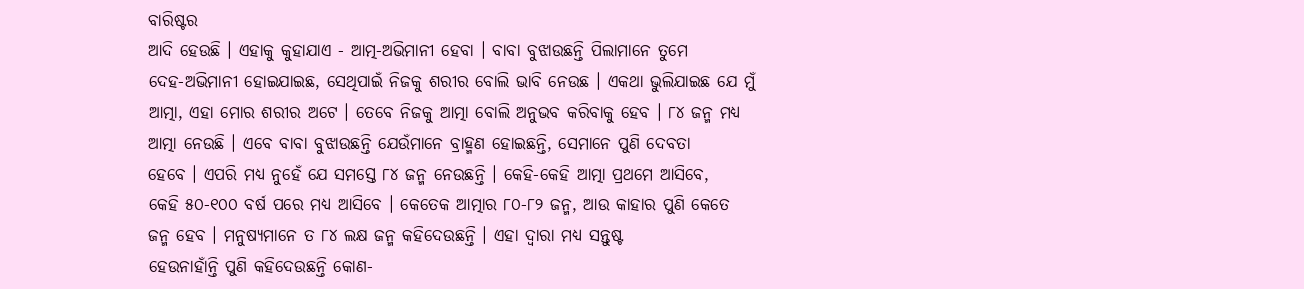ବାରିଷ୍ଟର
ଆଦି ହେଉଛି । ଏହାକୁ କୁହାଯାଏ - ଆତ୍ମ-ଅଭିମାନୀ ହେବା । ବାବା ବୁଝାଉଛନ୍ତି ପିଲାମାନେ ତୁମେ
ଦେହ-ଅଭିମାନୀ ହୋଇଯାଇଛ, ସେଥିପାଇଁ ନିଜକୁ ଶରୀର ବୋଲି ଭାବି ନେଉଛ । ଏକଥା ଭୁଲିଯାଇଛ ଯେ ମୁଁ
ଆତ୍ମା, ଏହା ମୋର ଶରୀର ଅଟେ । ତେବେ ନିଜକୁ ଆତ୍ମା ବୋଲି ଅନୁଭବ କରିବାକୁ ହେବ । ୮୪ ଜନ୍ମ ମଧ୍ୟ
ଆତ୍ମା ନେଉଛି । ଏବେ ବାବା ବୁଝାଉଛନ୍ତି ଯେଉଁମାନେ ବ୍ରାହ୍ମଣ ହୋଇଛନ୍ତି, ସେମାନେ ପୁଣି ଦେବତା
ହେବେ । ଏପରି ମଧ୍ୟ ନୁହେଁ ଯେ ସମସ୍ତେ ୮୪ ଜନ୍ମ ନେଉଛନ୍ତି । କେହି-କେହି ଆତ୍ମା ପ୍ରଥମେ ଆସିବେ,
କେହି ୫୦-୧୦୦ ବର୍ଷ ପରେ ମଧ୍ୟ ଆସିବେ । କେତେକ ଆତ୍ମାର ୮୦-୮୨ ଜନ୍ମ, ଆଉ କାହାର ପୁଣି କେତେ
ଜନ୍ମ ହେବ । ମନୁଷ୍ୟମାନେ ତ ୮୪ ଲକ୍ଷ ଜନ୍ମ କହିଦେଉଛନ୍ତି । ଏହା ଦ୍ୱାରା ମଧ୍ୟ ସନ୍ତୁଷ୍ଟ
ହେଉନାହାଁନ୍ତି ପୁଣି କହିଦେଉଛନ୍ତି କୋଣ-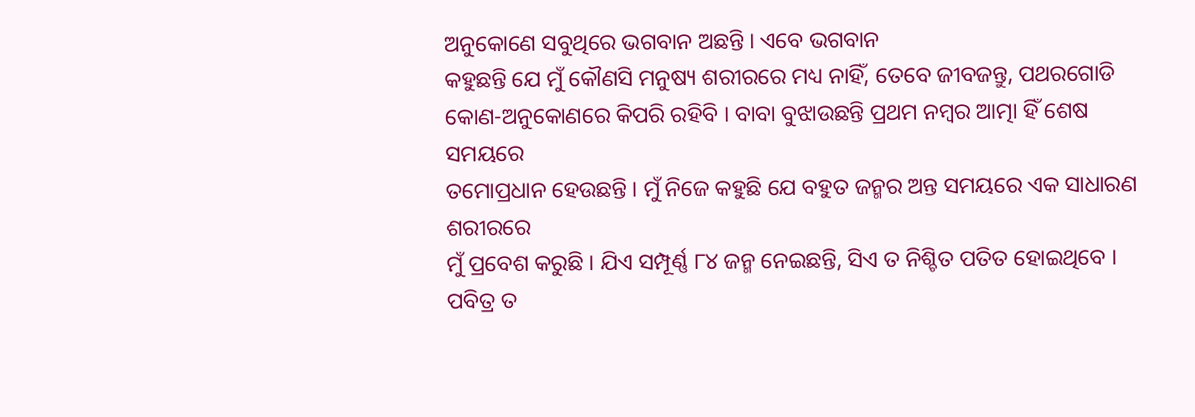ଅନୁକୋଣେ ସବୁଥିରେ ଭଗବାନ ଅଛନ୍ତି । ଏବେ ଭଗବାନ
କହୁଛନ୍ତି ଯେ ମୁଁ କୌଣସି ମନୁଷ୍ୟ ଶରୀରରେ ମଧ୍ୟ ନାହିଁ, ତେବେ ଜୀବଜନ୍ତୁ, ପଥରଗୋଡି
କୋଣ-ଅନୁକୋଣରେ କିପରି ରହିବି । ବାବା ବୁଝାଉଛନ୍ତି ପ୍ରଥମ ନମ୍ବର ଆତ୍ମା ହିଁ ଶେଷ ସମୟରେ
ତମୋପ୍ରଧାନ ହେଉଛନ୍ତି । ମୁଁ ନିଜେ କହୁଛି ଯେ ବହୁତ ଜନ୍ମର ଅନ୍ତ ସମୟରେ ଏକ ସାଧାରଣ ଶରୀରରେ
ମୁଁ ପ୍ରବେଶ କରୁଛି । ଯିଏ ସମ୍ପୂର୍ଣ୍ଣ ୮୪ ଜନ୍ମ ନେଇଛନ୍ତି, ସିଏ ତ ନିଶ୍ଚିତ ପତିତ ହୋଇଥିବେ ।
ପବିତ୍ର ତ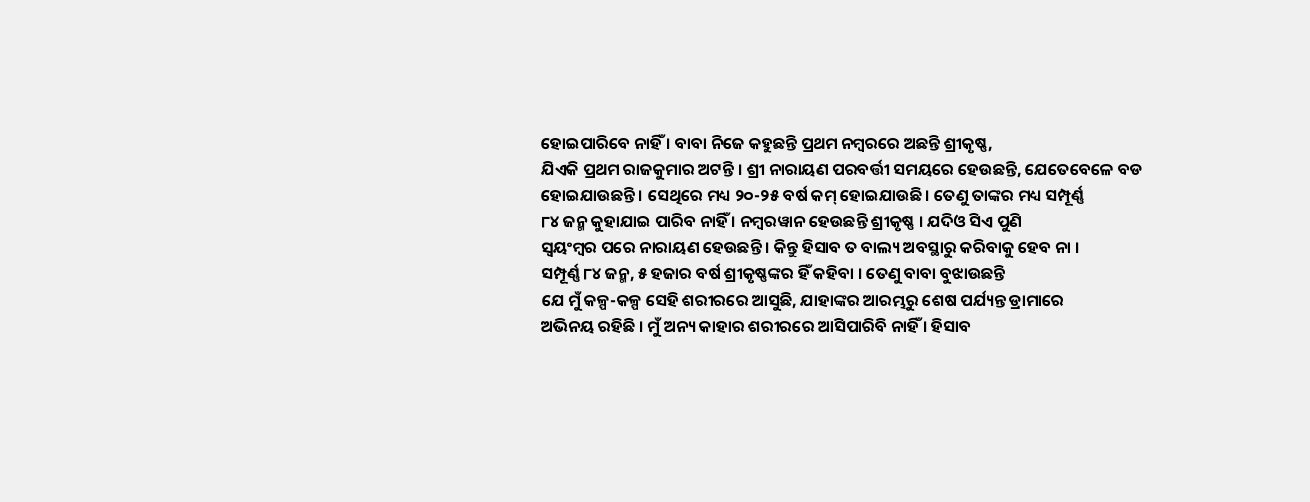ହୋଇପାରିବେ ନାହିଁ । ବାବା ନିଜେ କହୁଛନ୍ତି ପ୍ରଥମ ନମ୍ବରରେ ଅଛନ୍ତି ଶ୍ରୀକୃଷ୍ଣ,
ଯିଏକି ପ୍ରଥମ ରାଜକୁମାର ଅଟନ୍ତି । ଶ୍ରୀ ନାରାୟଣ ପରବର୍ତ୍ତୀ ସମୟରେ ହେଉଛନ୍ତି, ଯେତେବେଳେ ବଡ
ହୋଇଯାଉଛନ୍ତି । ସେଥିରେ ମଧ୍ୟ ୨୦-୨୫ ବର୍ଷ କମ୍ ହୋଇଯାଉଛି । ତେଣୁ ତାଙ୍କର ମଧ୍ୟ ସମ୍ପୂର୍ଣ୍ଣ
୮୪ ଜନ୍ମ କୁହାଯାଇ ପାରିବ ନାହିଁ । ନମ୍ବରୱାନ ହେଉଛନ୍ତି ଶ୍ରୀକୃଷ୍ଣ । ଯଦିଓ ସିଏ ପୁଣି
ସ୍ୱୟଂମ୍ବର ପରେ ନାରାୟଣ ହେଉଛନ୍ତି । କିନ୍ତୁ ହିସାବ ତ ବାଲ୍ୟ ଅବସ୍ଥାରୁ କରିବାକୁ ହେବ ନା ।
ସମ୍ପୂର୍ଣ୍ଣ ୮୪ ଜନ୍ମ, ୫ ହଜାର ବର୍ଷ ଶ୍ରୀକୃଷ୍ଣଙ୍କର ହିଁ କହିବା । ତେଣୁ ବାବା ବୁଝାଉଛନ୍ତି
ଯେ ମୁଁ କଳ୍ପ-କଳ୍ପ ସେହି ଶରୀରରେ ଆସୁଛି, ଯାହାଙ୍କର ଆରମ୍ଭରୁ ଶେଷ ପର୍ଯ୍ୟନ୍ତ ଡ୍ରାମାରେ
ଅଭିନୟ ରହିଛି । ମୁଁ ଅନ୍ୟ କାହାର ଶରୀରରେ ଆସିପାରିବି ନାହିଁ । ହିସାବ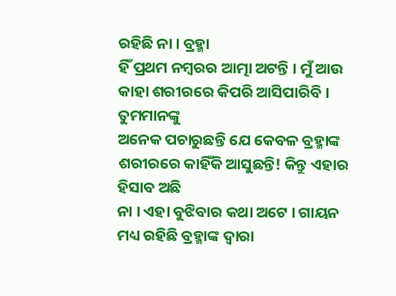ରହିଛି ନା । ବ୍ରହ୍ମା
ହିଁ ପ୍ରଥମ ନମ୍ବରର ଆତ୍ମା ଅଟନ୍ତି । ମୁଁ ଆଉ କାହା ଶରୀରରେ କିପରି ଆସିପାରିବି । ତୁମମାନଙ୍କୁ
ଅନେକ ପଚାରୁଛନ୍ତି ଯେ କେବଳ ବ୍ରହ୍ମାଙ୍କ ଶରୀରରେ କାହିଁକି ଆସୁଛନ୍ତି! କିନ୍ତୁ ଏହାର ହିସାବ ଅଛି
ନା । ଏହା ବୁଝିବାର କଥା ଅଟେ । ଗାୟନ ମଧ୍ୟ ରହିଛି ବ୍ରହ୍ମାଙ୍କ ଦ୍ୱାରା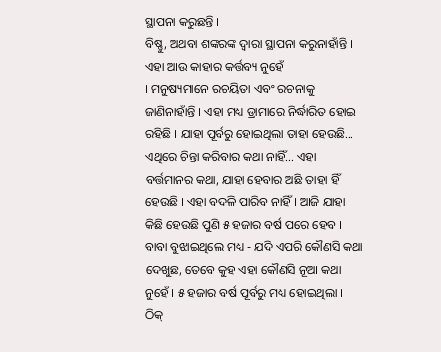ସ୍ଥାପନା କରୁଛନ୍ତି ।
ବିଷ୍ଣୁ, ଅଥବା ଶଙ୍କରଙ୍କ ଦ୍ୱାରା ସ୍ଥାପନା କରୁନାହାଁନ୍ତି । ଏହା ଆଉ କାହାର କର୍ତ୍ତବ୍ୟ ନୁହେଁ
। ମନୁଷ୍ୟମାନେ ରଚୟିତା ଏବଂ ରଚନାକୁ ଜାଣିନାହାଁନ୍ତି । ଏହା ମଧ୍ୟ ଡ୍ରାମାରେ ନିର୍ଦ୍ଧାରିତ ହୋଇ
ରହିଛି । ଯାହା ପୂର୍ବରୁ ହୋଇଥିଲା ତାହା ହେଉଛି... ଏଥିରେ ଚିନ୍ତା କରିବାର କଥା ନାହିଁ... ଏହା
ବର୍ତ୍ତମାନର କଥା, ଯାହା ହେବାର ଅଛି ତାହା ହିଁ ହେଉଛି । ଏହା ବଦଳି ପାରିବ ନାହିଁ । ଆଜି ଯାହା
କିଛି ହେଉଛି ପୁଣି ୫ ହଜାର ବର୍ଷ ପରେ ହେବ । ବାବା ବୁଝାଇଥିଲେ ମଧ୍ୟ - ଯଦି ଏପରି କୌଣସି କଥା
ଦେଖୁଛ, ତେବେ କୁହ ଏହା କୌଣସି ନୂଆ କଥା ନୁହେଁ । ୫ ହଜାର ବର୍ଷ ପୂର୍ବରୁ ମଧ୍ୟ ହୋଇଥିଲା । ଠିକ୍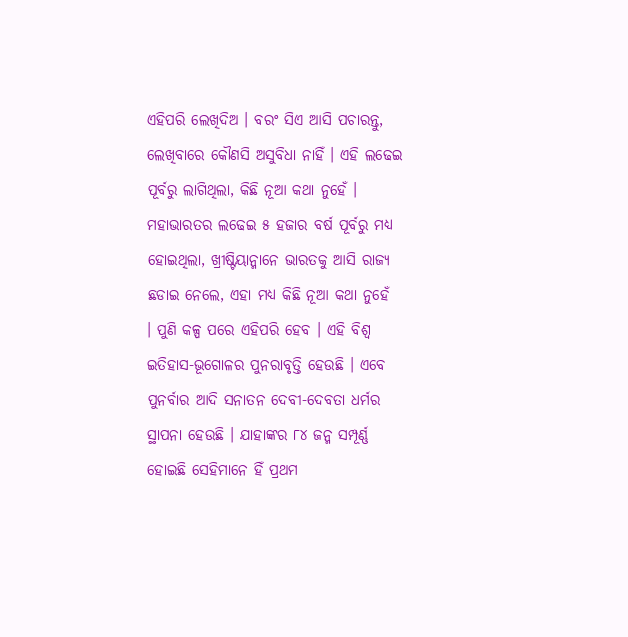ଏହିପରି ଲେଖିଦିଅ । ବରଂ ସିଏ ଆସି ପଚାରନ୍ତୁ, ଲେଖିବାରେ କୌଣସି ଅସୁବିଧା ନାହିଁ । ଏହି ଲଢେଇ
ପୂର୍ବରୁ ଲାଗିଥିଲା, କିଛି ନୂଆ କଥା ନୁହେଁ । ମହାଭାରତର ଲଢେଇ ୫ ହଜାର ବର୍ଷ ପୂର୍ବରୁ ମଧ୍ୟ
ହୋଇଥିଲା, ଖ୍ରୀଷ୍ଟିୟାନ୍ମାନେ ଭାରତକୁ ଆସି ରାଜ୍ୟ ଛଡାଇ ନେଲେ, ଏହା ମଧ୍ୟ କିଛି ନୂଆ କଥା ନୁହେଁ
। ପୁଣି କଳ୍ପ ପରେ ଏହିପରି ହେବ । ଏହି ବିଶ୍ୱ ଇତିହାସ-ଭୂଗୋଳର ପୁନରାବୃତ୍ତି ହେଉଛି । ଏବେ
ପୁନର୍ବାର ଆଦି ସନାତନ ଦେବୀ-ଦେବତା ଧର୍ମର ସ୍ଥାପନା ହେଉଛି । ଯାହାଙ୍କର ୮୪ ଜନ୍ମ ସମ୍ପୂର୍ଣ୍ଣ
ହୋଇଛି ସେହିମାନେ ହିଁ ପ୍ରଥମ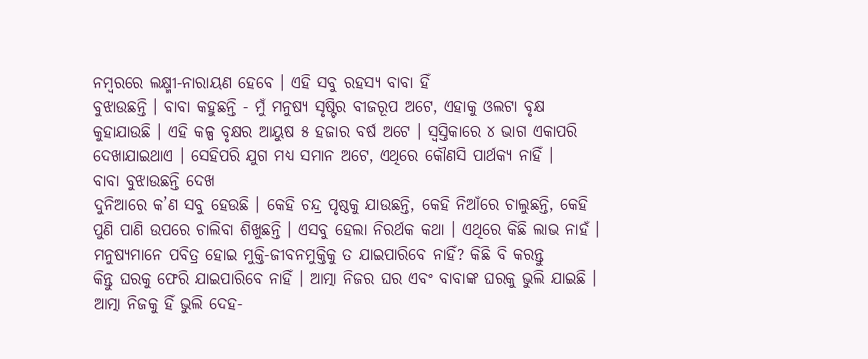ନମ୍ବରରେ ଲକ୍ଷ୍ମୀ-ନାରାୟଣ ହେବେ । ଏହି ସବୁ ରହସ୍ୟ ବାବା ହିଁ
ବୁଝାଉଛନ୍ତି । ବାବା କହୁଛନ୍ତି - ମୁଁ ମନୁଷ୍ୟ ସୃଷ୍ଟିର ବୀଜରୂପ ଅଟେ, ଏହାକୁ ଓଲଟା ବୃକ୍ଷ
କୁହାଯାଉଛି । ଏହି କଳ୍ପ ବୃକ୍ଷର ଆୟୁଷ ୫ ହଜାର ବର୍ଷ ଅଟେ । ସ୍ୱସ୍ତିକାରେ ୪ ଭାଗ ଏକାପରି
ଦେଖାଯାଇଥାଏ । ସେହିପରି ଯୁଗ ମଧ୍ୟ ସମାନ ଅଟେ, ଏଥିରେ କୌଣସି ପାର୍ଥକ୍ୟ ନାହିଁ ।
ବାବା ବୁଝାଉଛନ୍ତି ଦେଖ
ଦୁନିଆରେ କ’ଣ ସବୁ ହେଉଛି । କେହି ଚନ୍ଦ୍ର ପୃଷ୍ଠକୁ ଯାଉଛନ୍ତି, କେହି ନିଆଁରେ ଚାଲୁଛନ୍ତି, କେହି
ପୁଣି ପାଣି ଉପରେ ଚାଲିବା ଶିଖୁଛନ୍ତି । ଏସବୁ ହେଲା ନିରର୍ଥକ କଥା । ଏଥିରେ କିଛି ଲାଭ ନାହଁ ।
ମନୁଷ୍ୟମାନେ ପବିତ୍ର ହୋଇ ମୁକ୍ତି-ଜୀବନମୁକ୍ତିକୁ ତ ଯାଇପାରିବେ ନାହିଁ? କିଛି ବି କରନ୍ତୁ
କିନ୍ତୁ ଘରକୁ ଫେରି ଯାଇପାରିବେ ନାହିଁ । ଆତ୍ମା ନିଜର ଘର ଏବଂ ବାବାଙ୍କ ଘରକୁ ଭୁଲି ଯାଇଛି ।
ଆତ୍ମା ନିଜକୁ ହିଁ ଭୁଲି ଦେହ-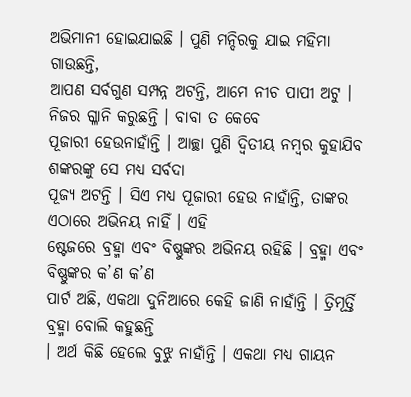ଅଭିମାନୀ ହୋଇଯାଇଛି । ପୁଣି ମନ୍ଦିରକୁ ଯାଇ ମହିମା ଗାଉଛନ୍ତି,
ଆପଣ ସର୍ବଗୁଣ ସମ୍ପନ୍ନ ଅଟନ୍ତି, ଆମେ ନୀଚ ପାପୀ ଅଟୁ । ନିଜର ଗ୍ଳାନି କରୁଛନ୍ତି । ବାବା ତ କେବେ
ପୂଜାରୀ ହେଉନାହାଁନ୍ତି । ଆଚ୍ଛା ପୁଣି ଦ୍ୱିତୀୟ ନମ୍ବର କୁହାଯିବ ଶଙ୍କରଙ୍କୁ ସେ ମଧ୍ୟ ସର୍ବଦା
ପୂଜ୍ୟ ଅଟନ୍ତି । ସିଏ ମଧ୍ୟ ପୂଜାରୀ ହେଉ ନାହାଁନ୍ତି, ତାଙ୍କର ଏଠାରେ ଅଭିନୟ ନାହିଁ । ଏହି
ଷ୍ଟେଜରେ ବ୍ରହ୍ମା ଏବଂ ବିଷ୍ଣୁଙ୍କର ଅଭିନୟ ରହିଛି । ବ୍ରହ୍ମା ଏବଂ ବିଷ୍ଣୁଙ୍କର କ’ଣ କ’ଣ
ପାର୍ଟ ଅଛି, ଏକଥା ଦୁନିଆରେ କେହି ଜାଣି ନାହାଁନ୍ତି । ତ୍ରିମୂର୍ତ୍ତି ବ୍ରହ୍ମା ବୋଲି କହୁଛନ୍ତି
। ଅର୍ଥ କିଛି ହେଲେ ବୁଝୁ ନାହାଁନ୍ତି । ଏକଥା ମଧ୍ୟ ଗାୟନ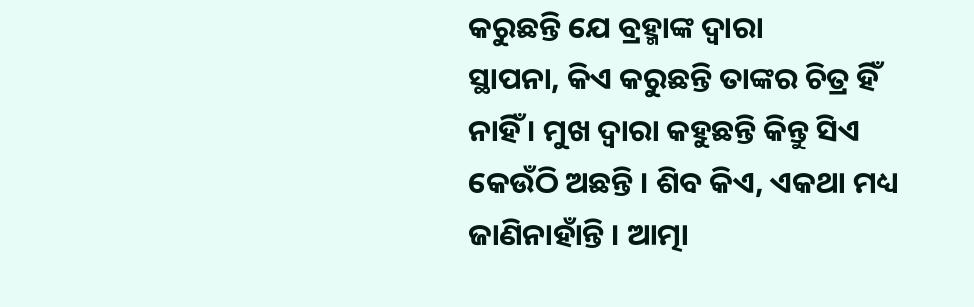କରୁଛନ୍ତି ଯେ ବ୍ରହ୍ମାଙ୍କ ଦ୍ୱାରା
ସ୍ଥାପନା, କିଏ କରୁଛନ୍ତି ତାଙ୍କର ଚିତ୍ର ହିଁ ନାହିଁ । ମୁଖ ଦ୍ୱାରା କହୁଛନ୍ତି କିନ୍ତୁ ସିଏ
କେଉଁଠି ଅଛନ୍ତି । ଶିବ କିଏ, ଏକଥା ମଧ୍ୟ ଜାଣିନାହାଁନ୍ତି । ଆତ୍ମା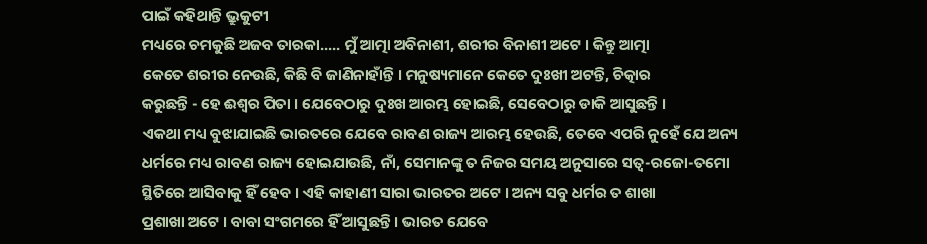ପାଇଁ କହିଥାନ୍ତି ଭ୍ରୁକୁଟୀ
ମଧ୍ୟରେ ଚମକୁଛି ଅଜବ ତାରକା..... ମୁଁ ଆତ୍ମା ଅବିନାଶୀ, ଶରୀର ବିନାଶୀ ଅଟେ । କିନ୍ତୁ ଆତ୍ମା
କେତେ ଶରୀର ନେଉଛି, କିଛି ବି ଜାଣିନାହାଁନ୍ତି । ମନୁଷ୍ୟମାନେ କେତେ ଦୁଃଖୀ ଅଟନ୍ତି, ଚିତ୍କାର
କରୁଛନ୍ତି - ହେ ଈଶ୍ୱର ପିତା । ଯେବେଠାରୁ ଦୁଃଖ ଆରମ୍ଭ ହୋଇଛି, ସେବେଠାରୁ ଡାକି ଆସୁଛନ୍ତି ।
ଏକଥା ମଧ୍ୟ ବୁଝାଯାଇଛି ଭାରତରେ ଯେବେ ରାବଣ ରାଜ୍ୟ ଆରମ୍ଭ ହେଉଛି, ତେବେ ଏପରି ନୁହେଁ ଯେ ଅନ୍ୟ
ଧର୍ମରେ ମଧ୍ୟ ରାବଣ ରାଜ୍ୟ ହୋଇଯାଉଛି, ନାଁ, ସେମାନଙ୍କୁ ତ ନିଜର ସମୟ ଅନୁସାରେ ସତ୍ୱ-ରଜୋ-ତମୋ
ସ୍ଥିତିରେ ଆସିବାକୁ ହିଁ ହେବ । ଏହି କାହାଣୀ ସାରା ଭାରତର ଅଟେ । ଅନ୍ୟ ସବୁ ଧର୍ମର ତ ଶାଖା
ପ୍ରଶାଖା ଅଟେ । ବାବା ସଂଗମରେ ହିଁ ଆସୁଛନ୍ତି । ଭାରତ ଯେବେ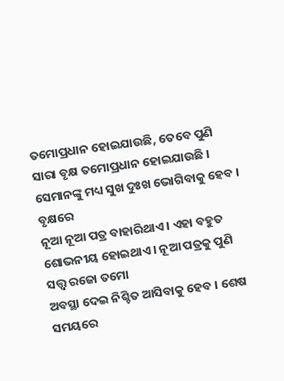ତମୋପ୍ରଧାନ ହୋଇଯାଉଛି, ତେବେ ପୁଣି
ସାରା ବୃକ୍ଷ ତମୋପ୍ରଧାନ ହୋଇଯାଉଛି । ସେମାନଙ୍କୁ ମଧ୍ୟ ସୁଖ ଦୁଃଖ ଭୋଗିବାକୁ ହେବ । ବୃକ୍ଷରେ
ନୂଆ ନୂଆ ପତ୍ର ବାହାରିଥାଏ । ଏହା ବହୁତ ଶୋଭନୀୟ ହୋଇଥାଏ । ନୂଆ ପତ୍ରକୁ ପୁଣି ସତ୍ତ୍ୱ ରଜୋ ତମୋ
ଅବସ୍ଥା ଦେଇ ନିଶ୍ଚିତ ଆସିବାକୁ ହେବ । ଶେଷ ସମୟରେ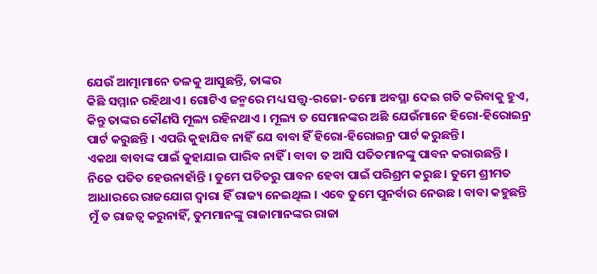ଯେଉଁ ଆତ୍ମାମାନେ ତଳକୁ ଆସୁଛନ୍ତି, ତାଙ୍କର
କିଛି ସମ୍ମାନ ରହିଥାଏ । ଗୋଟିଏ ଜନ୍ମରେ ମଧ୍ୟ ସତ୍ତ୍ୱ-ରଜୋ-ତମୋ ଅବସ୍ଥା ଦେଇ ଗତି କରିବାକୁ ହୁଏ,
କିନ୍ତୁ ତାଙ୍କର କୌଣସି ମୂଲ୍ୟ ରହିନଥାଏ । ମୂଲ୍ୟ ତ ସେମାନଙ୍କର ଅଛି ଯେଉଁମାନେ ହିରୋ-ହିରୋଇନ୍ର
ପାର୍ଟ କରୁଛନ୍ତି । ଏପରି କୁହାଯିବ ନାହିଁ ଯେ ବାବା ହିଁ ହିରୋ-ହିରୋଇନ୍ର ପାର୍ଟ କରୁଛନ୍ତି ।
ଏକଥା ବାବାଙ୍କ ପାଇଁ କୁହାଯାଇ ପାରିବ ନାହିଁ । ବାବା ତ ଆସି ପତିତମାନଙ୍କୁ ପାବନ କରାଉଛନ୍ତି ।
ନିଜେ ପତିତ ହେଉନାହାଁନ୍ତି । ତୁମେ ପତିତରୁ ପାବନ ହେବା ପାଇଁ ପରିଶ୍ରମ କରୁଛ । ତୁମେ ଶ୍ରୀମତ
ଆଧାରରେ ରାଜଯୋଗ ଦ୍ୱାରା ହିଁ ରାଜ୍ୟ ନେଇଥିଲ । ଏବେ ତୁମେ ପୁନର୍ବାର ନେଉଛ । ବାବା କହୁଛନ୍ତି
ମୁଁ ତ ରାଜତ୍ୱ କରୁନାହିଁ, ତୁମମାନଙ୍କୁ ରାଜାମାନଙ୍କର ରାଜା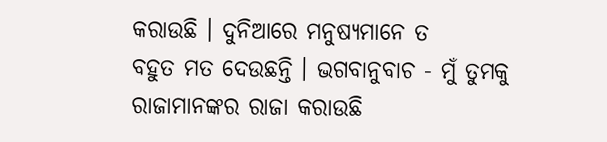କରାଉଛି । ଦୁନିଆରେ ମନୁଷ୍ୟମାନେ ତ
ବହୁତ ମତ ଦେଉଛନ୍ତି । ଭଗବାନୁବାଚ - ମୁଁ ତୁମକୁ ରାଜାମାନଙ୍କର ରାଜା କରାଉଛି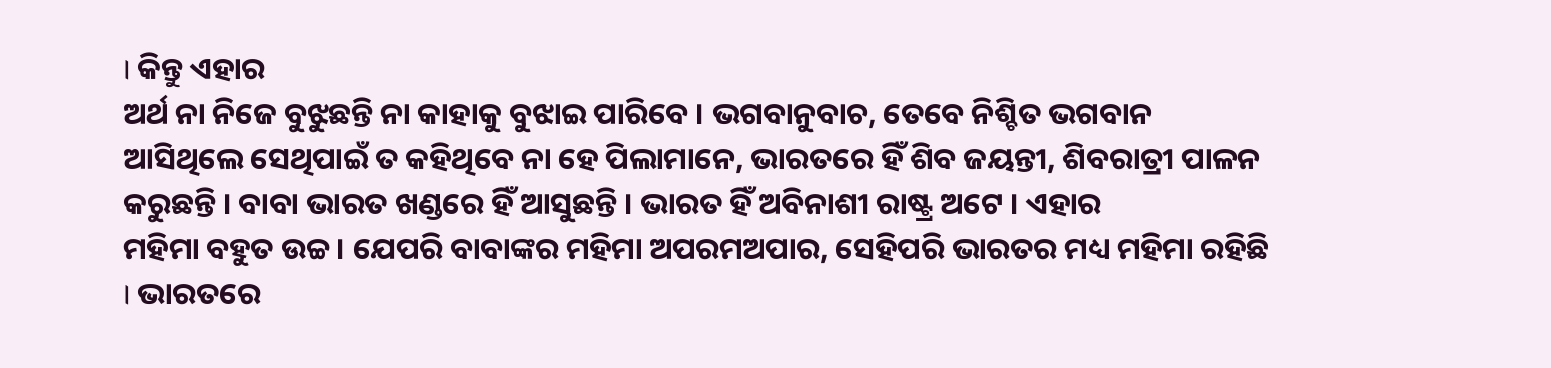। କିନ୍ତୁ ଏହାର
ଅର୍ଥ ନା ନିଜେ ବୁଝୁଛନ୍ତି ନା କାହାକୁ ବୁଝାଇ ପାରିବେ । ଭଗବାନୁବାଚ, ତେବେ ନିଶ୍ଚିତ ଭଗବାନ
ଆସିଥିଲେ ସେଥିପାଇଁ ତ କହିଥିବେ ନା ହେ ପିଲାମାନେ, ଭାରତରେ ହିଁ ଶିବ ଜୟନ୍ତୀ, ଶିବରାତ୍ରୀ ପାଳନ
କରୁଛନ୍ତି । ବାବା ଭାରତ ଖଣ୍ଡରେ ହିଁ ଆସୁଛନ୍ତି । ଭାରତ ହିଁ ଅବିନାଶୀ ରାଷ୍ଟ୍ର ଅଟେ । ଏହାର
ମହିମା ବହୁତ ଉଚ୍ଚ । ଯେପରି ବାବାଙ୍କର ମହିମା ଅପରମଅପାର, ସେହିପରି ଭାରତର ମଧ୍ୟ ମହିମା ରହିଛି
। ଭାରତରେ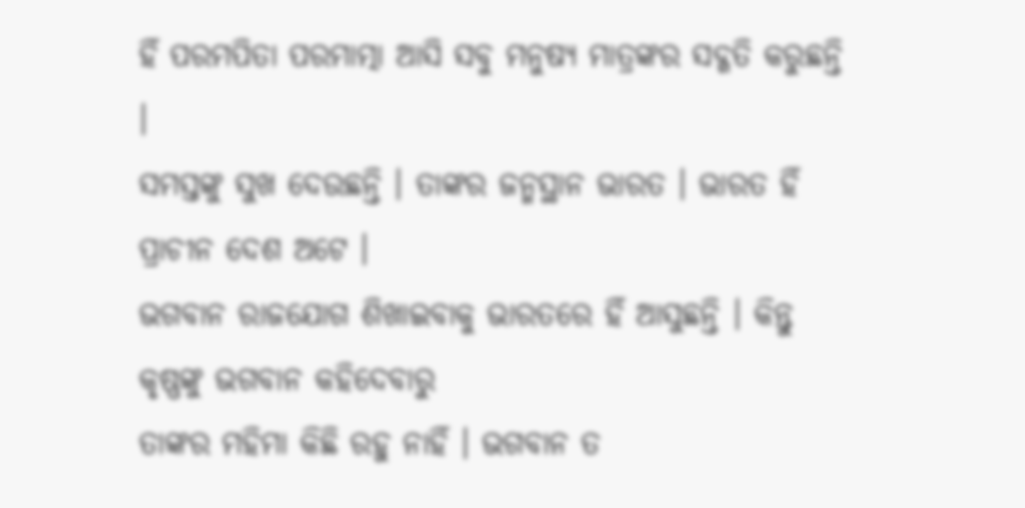ହିଁ ପରମପିତା ପରମାତ୍ମା ଆସି ସବୁ ମନୁଷ୍ୟ ମାତ୍ରଙ୍କର ସଦ୍ଗତି କରୁଛନ୍ତି ।
ସମସ୍ତଙ୍କୁ ସୁଖ ଦେଉଛନ୍ତି । ତାଙ୍କର ଜନ୍ମସ୍ଥାନ ଭାରତ । ଭାରତ ହିଁ ପ୍ରାଚୀନ ଦେଶ ଅଟେ ।
ଭଗବାନ ରାଜଯୋଗ ଶିଖାଇବାକୁ ଭାରତରେ ହିଁ ଆସୁଛନ୍ତି । କିନ୍ତୁ କୃଷ୍ଣଙ୍କୁ ଭଗବାନ କହିଦେବାରୁ
ତାଙ୍କର ମହିମା କିଛି ରହୁ ନାହିଁ । ଭଗବାନ ତ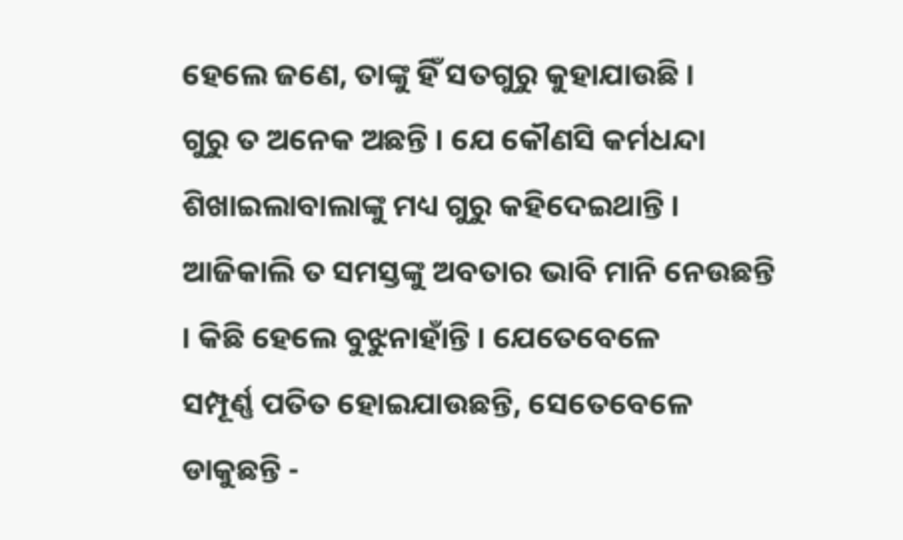ହେଲେ ଜଣେ, ତାଙ୍କୁ ହିଁ ସତଗୁରୁ କୁହାଯାଉଛି ।
ଗୁରୁ ତ ଅନେକ ଅଛନ୍ତି । ଯେ କୌଣସି କର୍ମଧନ୍ଦା ଶିଖାଇଲାବାଲାଙ୍କୁ ମଧ୍ୟ ଗୁରୁ କହିଦେଇଥାନ୍ତି ।
ଆଜିକାଲି ତ ସମସ୍ତଙ୍କୁ ଅବତାର ଭାବି ମାନି ନେଉଛନ୍ତି । କିଛି ହେଲେ ବୁଝୁନାହାଁନ୍ତି । ଯେତେବେଳେ
ସମ୍ପୂର୍ଣ୍ଣ ପତିତ ହୋଇଯାଉଛନ୍ତି, ସେତେବେଳେ ଡାକୁଛନ୍ତି -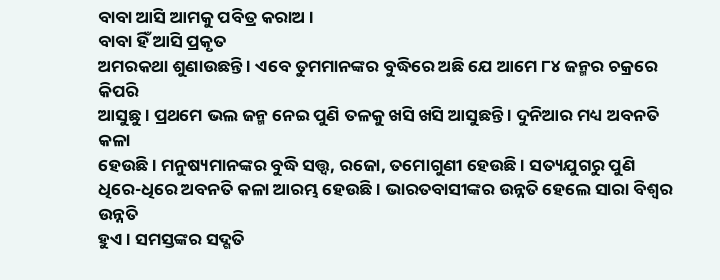ବାବା ଆସି ଆମକୁ ପବିତ୍ର କରାଅ ।
ବାବା ହିଁ ଆସି ପ୍ରକୃତ
ଅମରକଥା ଶୁଣାଉଛନ୍ତି । ଏବେ ତୁମମାନଙ୍କର ବୁଦ୍ଧିରେ ଅଛି ଯେ ଆମେ ୮୪ ଜନ୍ମର ଚକ୍ରରେ କିପରି
ଆସୁଛୁ । ପ୍ରଥମେ ଭଲ ଜନ୍ମ ନେଇ ପୁଣି ତଳକୁ ଖସି ଖସି ଆସୁଛନ୍ତି । ଦୁନିଆର ମଧ୍ୟ ଅବନତି କଳା
ହେଉଛି । ମନୁଷ୍ୟମାନଙ୍କର ବୁଦ୍ଧି ସତ୍ତ୍ୱ, ରଜୋ, ତମୋଗୁଣୀ ହେଉଛି । ସତ୍ୟଯୁଗରୁ ପୁଣି
ଧିରେ-ଧିରେ ଅବନତି କଳା ଆରମ୍ଭ ହେଉଛି । ଭାରତବାସୀଙ୍କର ଉନ୍ନତି ହେଲେ ସାରା ବିଶ୍ୱର ଉନ୍ନତି
ହୁଏ । ସମସ୍ତଙ୍କର ସଦ୍ଗତି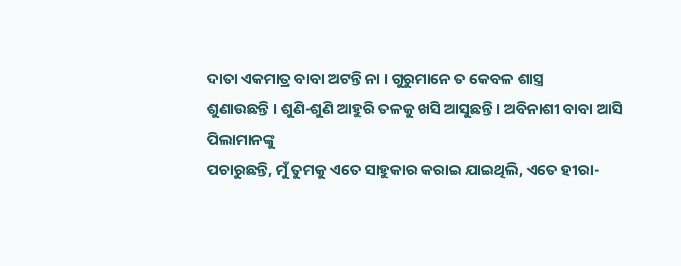ଦାତା ଏକମାତ୍ର ବାବା ଅଟନ୍ତି ନା । ଗୁରୁମାନେ ତ କେବଳ ଶାସ୍ତ୍ର
ଶୁଣାଉଛନ୍ତି । ଶୁଣି-ଶୁଣି ଆହୁରି ତଳକୁ ଖସି ଆସୁଛନ୍ତି । ଅବିନାଶୀ ବାବା ଆସି ପିଲାମାନଙ୍କୁ
ପଚାରୁଛନ୍ତି, ମୁଁ ତୁମକୁ ଏତେ ସାହୁକାର କରାଇ ଯାଇଥିଲି, ଏତେ ହୀରା-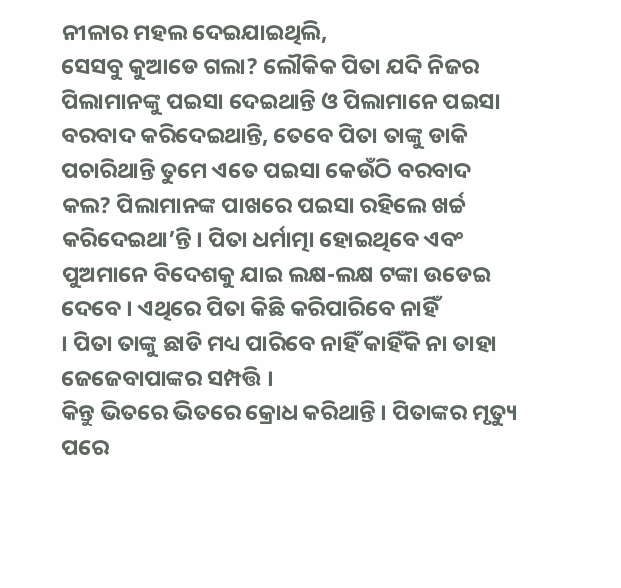ନୀଳାର ମହଲ ଦେଇଯାଇଥିଲି,
ସେସବୁ କୁଆଡେ ଗଲା? ଲୌକିକ ପିତା ଯଦି ନିଜର ପିଲାମାନଙ୍କୁ ପଇସା ଦେଇଥାନ୍ତି ଓ ପିଲାମାନେ ପଇସା
ବରବାଦ କରିଦେଇଥାନ୍ତି, ତେବେ ପିତା ତାଙ୍କୁ ଡାକି ପଚାରିଥାନ୍ତି ତୁମେ ଏତେ ପଇସା କେଉଁଠି ବରବାଦ
କଲ? ପିଲାମାନଙ୍କ ପାଖରେ ପଇସା ରହିଲେ ଖର୍ଚ୍ଚ କରିଦେଇଥା’ନ୍ତି । ପିତା ଧର୍ମାତ୍ମା ହୋଇଥିବେ ଏବଂ
ପୁଅମାନେ ବିଦେଶକୁ ଯାଇ ଲକ୍ଷ-ଲକ୍ଷ ଟଙ୍କା ଉଡେଇ ଦେବେ । ଏଥିରେ ପିତା କିଛି କରିପାରିବେ ନାହିଁ
। ପିତା ତାଙ୍କୁ ଛାଡି ମଧ୍ୟ ପାରିବେ ନାହିଁ କାହିଁକି ନା ତାହା ଜେଜେବାପାଙ୍କର ସମ୍ପତ୍ତି ।
କିନ୍ତୁ ଭିତରେ ଭିତରେ କ୍ରୋଧ କରିଥାନ୍ତି । ପିତାଙ୍କର ମୃତ୍ୟୁ ପରେ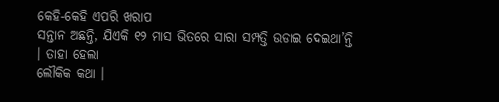କେହି-କେହି ଏପରି ଖରାପ
ସନ୍ତାନ ଅଛନ୍ତି, ଯିଏକି ୧୨ ମାସ ଭିତରେ ସାରା ସମ୍ପତ୍ତି ଉଡାଇ ଦେଇଥା’ନ୍ତି । ତାହା ହେଲା
ଲୌକିକ କଥା ।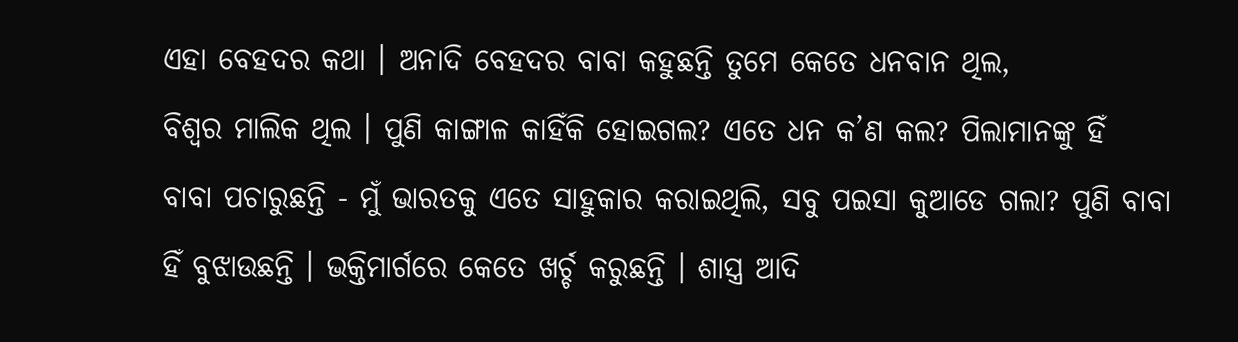ଏହା ବେହଦର କଥା । ଅନାଦି ବେହଦର ବାବା କହୁଛନ୍ତି ତୁମେ କେତେ ଧନବାନ ଥିଲ,
ବିଶ୍ୱର ମାଲିକ ଥିଲ । ପୁଣି କାଙ୍ଗାଳ କାହିଁକି ହୋଇଗଲ? ଏତେ ଧନ କ’ଣ କଲ? ପିଲାମାନଙ୍କୁ ହିଁ
ବାବା ପଚାରୁଛନ୍ତି - ମୁଁ ଭାରତକୁ ଏତେ ସାହୁକାର କରାଇଥିଲି, ସବୁ ପଇସା କୁଆଡେ ଗଲା? ପୁଣି ବାବା
ହିଁ ବୁଝାଉଛନ୍ତି । ଭକ୍ତିମାର୍ଗରେ କେତେ ଖର୍ଚ୍ଚ କରୁଛନ୍ତି । ଶାସ୍ତ୍ର ଆଦି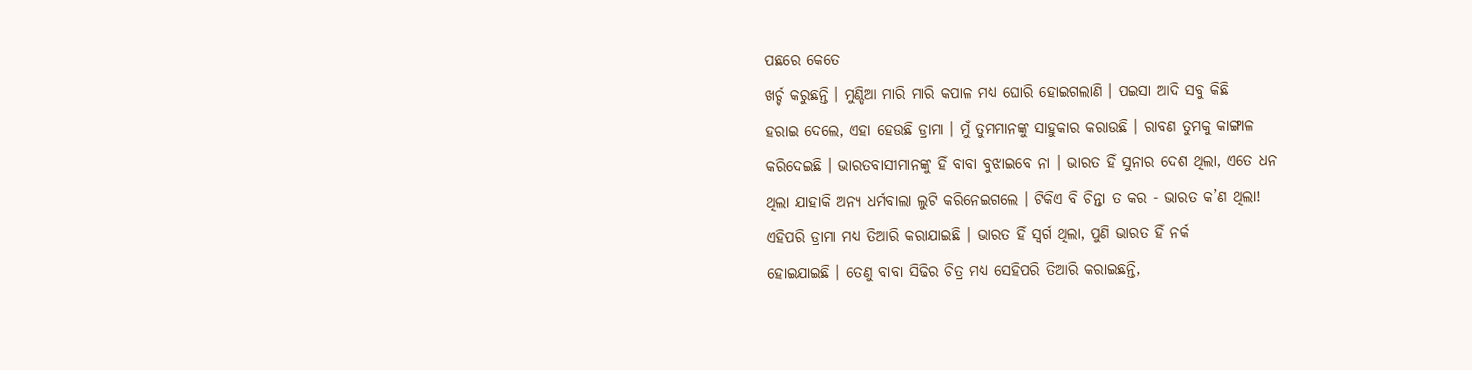ପଛରେ କେତେ
ଖର୍ଚ୍ଚ କରୁଛନ୍ତି । ମୁଣ୍ଡିଆ ମାରି ମାରି କପାଳ ମଧ୍ୟ ଘୋରି ହୋଇଗଲାଣି । ପଇସା ଆଦି ସବୁ କିଛି
ହରାଇ ଦେଲେ, ଏହା ହେଉଛି ଡ୍ରାମା । ମୁଁ ତୁମମାନଙ୍କୁ ସାହୁକାର କରାଉଛି । ରାବଣ ତୁମକୁ କାଙ୍ଗାଳ
କରିଦେଇଛି । ଭାରତବାସୀମାନଙ୍କୁ ହିଁ ବାବା ବୁଝାଇବେ ନା । ଭାରତ ହିଁ ସୁନାର ଦେଶ ଥିଲା, ଏତେ ଧନ
ଥିଲା ଯାହାକି ଅନ୍ୟ ଧର୍ମବାଲା ଲୁଟି କରିନେଇଗଲେ । ଟିକିଏ ବି ଚିନ୍ତା ତ କର - ଭାରତ କ’ଣ ଥିଲା!
ଏହିପରି ଡ୍ରାମା ମଧ୍ୟ ତିଆରି କରାଯାଇଛି । ଭାରତ ହିଁ ସ୍ୱର୍ଗ ଥିଲା, ପୁଣି ଭାରତ ହିଁ ନର୍କ
ହୋଇଯାଇଛି । ତେଣୁ ବାବା ସିଢିର ଚିତ୍ର ମଧ୍ୟ ସେହିପରି ତିଆରି କରାଇଛନ୍ତି,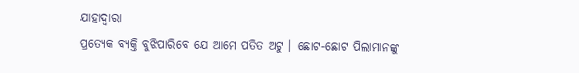ଯାହାଦ୍ୱାରା
ପ୍ରତ୍ୟେକ ବ୍ୟକ୍ତି ବୁଝିପାରିବେ ଯେ ଆମେ ପତିତ ଅଟୁ । ଛୋଟ-ଛୋଟ ପିଲାମାନଙ୍କୁ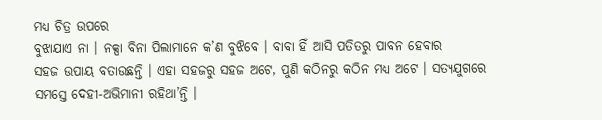ମଧ୍ୟ ଚିତ୍ର ଉପରେ
ବୁଝାଯାଏ ନା । ନକ୍ସା ବିନା ପିଲାମାନେ କ’ଣ ବୁଝିବେ । ବାବା ହିଁ ଆସି ପତିତରୁ ପାବନ ହେବାର
ସହଜ ଉପାୟ ବତାଉଛନ୍ତି । ଏହା ସହଜରୁ ସହଜ ଅଟେ, ପୁଣି କଠିନରୁ କଠିନ ମଧ୍ୟ ଅଟେ । ସତ୍ୟଯୁଗରେ
ସମସ୍ତେ ଦେହୀ-ଅଭିମାନୀ ରହିଥା’ନ୍ତି ।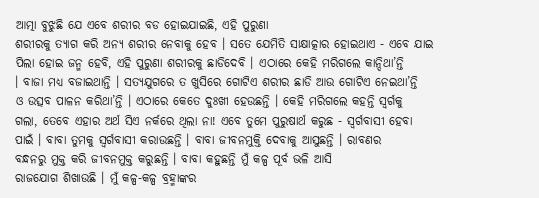ଆତ୍ମା ବୁଝୁଛି ଯେ ଏବେ ଶରୀର ବଡ ହୋଇଯାଇଛି, ଏହି ପୁରୁଣା
ଶରୀରକୁ ତ୍ୟାଗ କରି ଅନ୍ୟ ଶରୀର ନେବାକୁ ହେବ । ସତେ ଯେମିତି ସାକ୍ଷାତ୍କାର ହୋଇଥାଏ - ଏବେ ଯାଇ
ପିଲା ହୋଇ ଜନ୍ମ ହେବି, ଏହି ପୁରୁଣା ଶରୀରକୁ ଛାଡିଦେବି । ଏଠାରେ କେହି ମରିଗଲେ କାନ୍ଦିଥା’ନ୍ତି
। ବାଜା ମଧ୍ୟ ବଜାଇଥାନ୍ତି । ସତ୍ୟଯୁଗରେ ତ ଖୁସିରେ ଗୋଟିଏ ଶରୀର ଛାଡି ଆଉ ଗୋଟିଏ ନେଇଥା’ନ୍ତି
ଓ ଉତ୍ସବ ପାଳନ କରିଥା’ନ୍ତି । ଏଠାରେ କେତେ ଦୁଃଖୀ ହେଉଛନ୍ତି । କେହି ମରିଗଲେ କହନ୍ତି ସ୍ୱର୍ଗକୁ
ଗଲା, ତେବେ ଏହାର ଅର୍ଥ ସିଏ ନର୍କରେ ଥିଲା ନା! ଏବେ ତୁମେ ପୁରୁଷାର୍ଥ କରୁଛ - ସ୍ୱର୍ଗବାସୀ ହେବା
ପାଇଁ । ବାବା ତୁମକୁ ସ୍ୱର୍ଗବାସୀ କରାଉଛନ୍ତି । ବାବା ଜୀବନମୁକ୍ତି ଦେବାକୁ ଆସୁଛନ୍ତି । ରାବଣର
ବନ୍ଧନରୁ ମୁକ୍ତ କରି ଜୀବନମୁକ୍ତ କରୁଛନ୍ତି । ବାବା କହୁଛନ୍ତି ମୁଁ କଳ୍ପ ପୂର୍ବ ଭଳି ଆସି
ରାଜଯୋଗ ଶିଖାଉଛି । ମୁଁ କଳ୍ପ-କଳ୍ପ ବ୍ରହ୍ମାଙ୍କର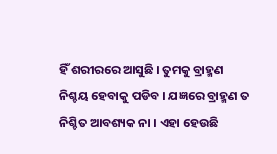ହିଁ ଶରୀରରେ ଆସୁଛି । ତୁମକୁ ବ୍ରାହ୍ମଣ
ନିଶ୍ଚୟ ହେବାକୁ ପଡିବ । ଯଜ୍ଞରେ ବ୍ରାହ୍ମଣ ତ ନିଶ୍ଚିତ ଆବଶ୍ୟକ ନା । ଏହା ହେଉଛି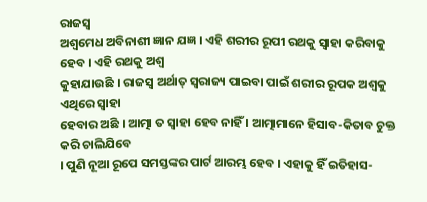ରାଜସ୍ୱ
ଅଶ୍ୱମେଧ ଅବିନାଶୀ ଜ୍ଞାନ ଯଜ୍ଞ । ଏହି ଶରୀର ରୂପୀ ରଥକୁ ସ୍ୱାହା କରିବାକୁ ହେବ । ଏହି ରଥକୁ ଅଶ୍ୱ
କୁହାଯାଉଛି । ରାଜସ୍ୱ ଅର୍ଥାତ୍ ସ୍ୱରାଜ୍ୟ ପାଇବା ପାଇଁ ଶରୀର ରୂପକ ଅଶ୍ୱକୁ ଏଥିରେ ସ୍ୱାହା
ହେବାର ଅଛି । ଆତ୍ମା ତ ସ୍ୱାହା ହେବ ନାହିଁ । ଆତ୍ମାମାନେ ହିସାବ-କିତାବ ଚୁକ୍ତ କରି ଚାଲିଯିବେ
। ପୁଣି ନୂଆ ରୂପେ ସମସ୍ତଙ୍କର ପାର୍ଟ ଆରମ୍ଭ ହେବ । ଏହାକୁ ହିଁ ଇତିହାସ-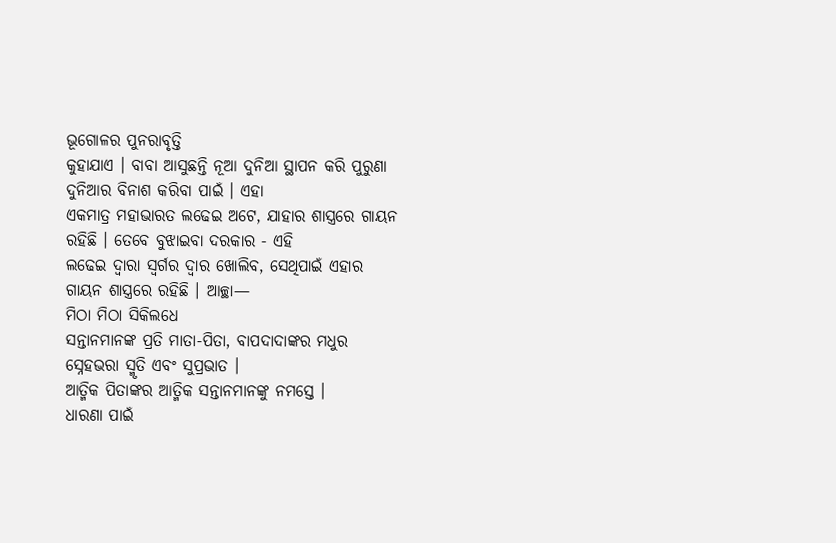ଭୂଗୋଳର ପୁନରାବୃତ୍ତି
କୁହାଯାଏ । ବାବା ଆସୁଛନ୍ତି ନୂଆ ଦୁନିଆ ସ୍ଥାପନ କରି ପୁରୁଣା ଦୁନିଆର ବିନାଶ କରିବା ପାଇଁ । ଏହା
ଏକମାତ୍ର ମହାଭାରତ ଲଢେଇ ଅଟେ, ଯାହାର ଶାସ୍ତ୍ରରେ ଗାୟନ ରହିଛି । ତେବେ ବୁଝାଇବା ଦରକାର - ଏହି
ଲଢେଇ ଦ୍ୱାରା ସ୍ୱର୍ଗର ଦ୍ୱାର ଖୋଲିବ, ସେଥିପାଇଁ ଏହାର ଗାୟନ ଶାସ୍ତ୍ରରେ ରହିଛି । ଆଚ୍ଛା—
ମିଠା ମିଠା ସିକିଲଧେ
ସନ୍ତାନମାନଙ୍କ ପ୍ରତି ମାତା-ପିତା, ବାପଦାଦାଙ୍କର ମଧୁର ସ୍ନେହଭରା ସ୍ମୃତି ଏବଂ ସୁପ୍ରଭାତ ।
ଆତ୍ମିକ ପିତାଙ୍କର ଆତ୍ମିକ ସନ୍ତାନମାନଙ୍କୁ ନମସ୍ତେ ।
ଧାରଣା ପାଇଁ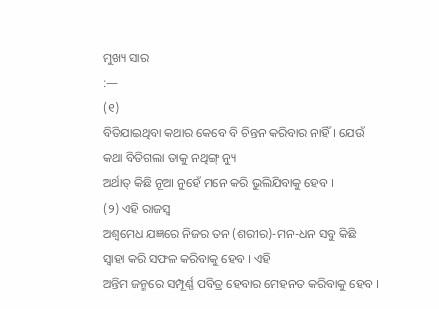ମୁଖ୍ୟ ସାର
:—
(୧)
ବିତିଯାଇଥିବା କଥାର କେବେ ବି ଚିନ୍ତନ କରିବାର ନାହିଁ । ଯେଉଁ କଥା ବିତିଗଲା ତାକୁ ନଥିଙ୍ଗ୍ ନ୍ୟୁ
ଅର୍ଥାତ୍ କିଛି ନୂଆ ନୁହେଁ ମନେ କରି ଭୁଲିଯିବାକୁ ହେବ ।
(୨) ଏହି ରାଜସ୍ୱ
ଅଶ୍ୱମେଧ ଯଜ୍ଞରେ ନିଜର ତନ (ଶରୀର)-ମନ-ଧନ ସବୁ କିଛି ସ୍ୱାହା କରି ସଫଳ କରିବାକୁ ହେବ । ଏହି
ଅନ୍ତିମ ଜନ୍ମରେ ସମ୍ପୂର୍ଣ୍ଣ ପବିତ୍ର ହେବାର ମେହନତ କରିବାକୁ ହେବ ।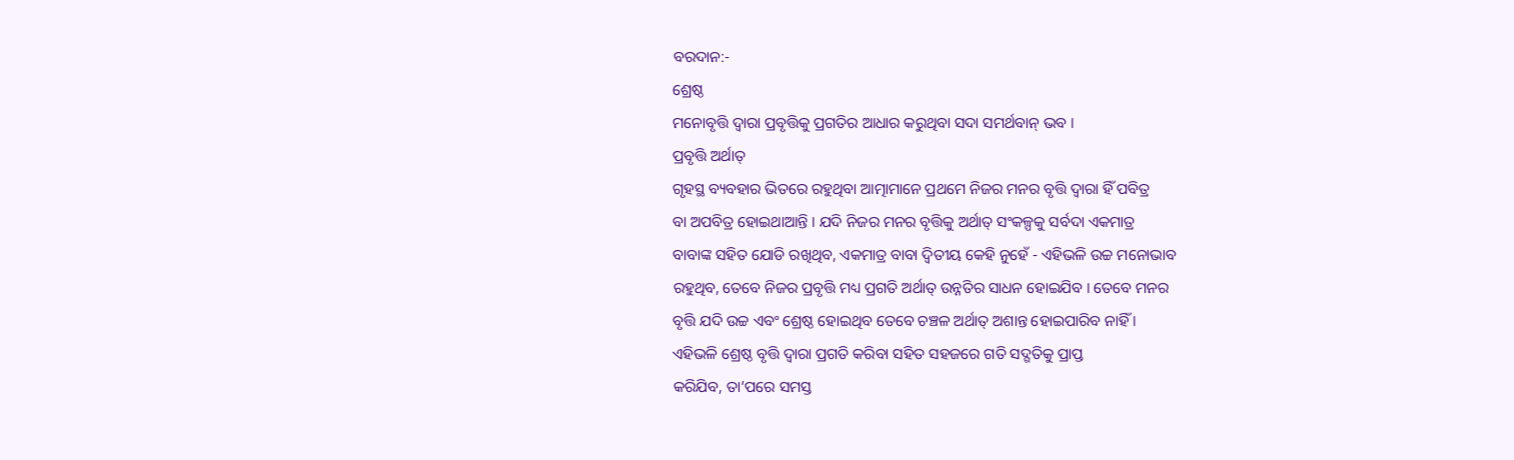ବରଦାନ:-
ଶ୍ରେଷ୍ଠ
ମନୋବୃତ୍ତି ଦ୍ୱାରା ପ୍ରବୃତ୍ତିକୁ ପ୍ରଗତିର ଆଧାର କରୁଥିବା ସଦା ସମର୍ଥବାନ୍ ଭବ ।
ପ୍ରବୃତ୍ତି ଅର୍ଥାତ୍
ଗୃହସ୍ଥ ବ୍ୟବହାର ଭିତରେ ରହୁଥିବା ଆତ୍ମାମାନେ ପ୍ରଥମେ ନିଜର ମନର ବୃତ୍ତି ଦ୍ୱାରା ହିଁ ପବିତ୍ର
ବା ଅପବିତ୍ର ହୋଇଥାଆନ୍ତି । ଯଦି ନିଜର ମନର ବୃତ୍ତିକୁ ଅର୍ଥାତ୍ ସଂକଳ୍ପକୁ ସର୍ବଦା ଏକମାତ୍ର
ବାବାଙ୍କ ସହିତ ଯୋଡି ରଖିଥିବ, ଏକମାତ୍ର ବାବା ଦ୍ୱିତୀୟ କେହି ନୁହେଁ - ଏହିଭଳି ଉଚ୍ଚ ମନୋଭାବ
ରହୁଥିବ, ତେବେ ନିଜର ପ୍ରବୃତ୍ତି ମଧ୍ୟ ପ୍ରଗତି ଅର୍ଥାତ୍ ଉନ୍ନତିର ସାଧନ ହୋଇଯିବ । ତେବେ ମନର
ବୃତ୍ତି ଯଦି ଉଚ୍ଚ ଏବଂ ଶ୍ରେଷ୍ଠ ହୋଇଥିବ ତେବେ ଚଞ୍ଚଳ ଅର୍ଥାତ୍ ଅଶାନ୍ତ ହୋଇପାରିବ ନାହିଁ ।
ଏହିଭଳି ଶ୍ରେଷ୍ଠ ବୃତ୍ତି ଦ୍ୱାରା ପ୍ରଗତି କରିବା ସହିତ ସହଜରେ ଗତି ସଦ୍ଗତିକୁ ପ୍ରାପ୍ତ
କରିଯିବ, ତା’ପରେ ସମସ୍ତ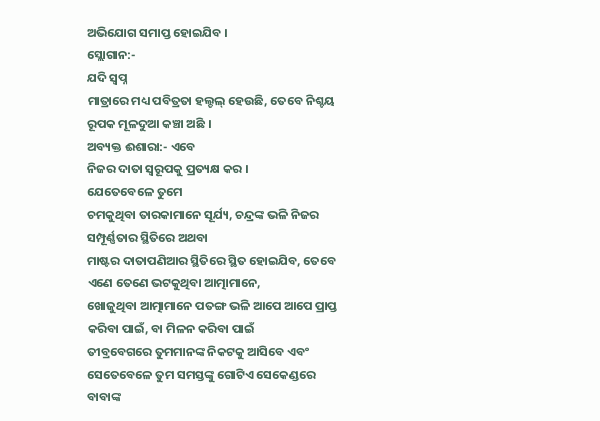ଅଭିଯୋଗ ସମାପ୍ତ ହୋଇଯିବ ।
ସ୍ଲୋଗାନ:-
ଯଦି ସ୍ୱପ୍ନ
ମାତ୍ରାରେ ମଧ୍ୟ ପବିତ୍ରତା ହଲ୍ଚଲ୍ ହେଉଛି, ତେବେ ନିଶ୍ଚୟ ରୂପକ ମୂଳଦୁଆ କଞ୍ଚା ଅଛି ।
ଅବ୍ୟକ୍ତ ଈଶାରା:- ଏବେ
ନିଜର ଦାତା ସ୍ୱରୂପକୁ ପ୍ରତ୍ୟକ୍ଷ କର ।
ଯେତେବେଳେ ତୁମେ
ଚମକୁଥିବା ତାରକାମାନେ ସୂର୍ଯ୍ୟ, ଚନ୍ଦ୍ରଙ୍କ ଭଳି ନିଜର ସମ୍ପୂର୍ଣ୍ଣତାର ସ୍ଥିତିରେ ଅଥବା
ମାଷ୍ଟର ଦାତାପଣିଆର ସ୍ଥିତିରେ ସ୍ଥିତ ହୋଇଯିବ, ତେବେ ଏଣେ ତେଣେ ଭଟକୁଥିବା ଆତ୍ମାମାନେ,
ଖୋଜୁଥିବା ଆତ୍ମାମାନେ ପତଙ୍ଗ ଭଳି ଆପେ ଆପେ ପ୍ରାପ୍ତ କରିବା ପାଇଁ, ବା ମିଳନ କରିବା ପାଇଁ
ତୀବ୍ରବେଗରେ ତୁମମାନଙ୍କ ନିକଟକୁ ଆସିବେ ଏବଂ ସେତେବେଳେ ତୁମ ସମସ୍ତଙ୍କୁ ଗୋଟିଏ ସେକେଣ୍ଡରେ
ବାବାଙ୍କ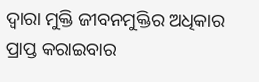ଦ୍ୱାରା ମୁକ୍ତି ଜୀବନମୁକ୍ତିର ଅଧିକାର ପ୍ରାପ୍ତ କରାଇବାର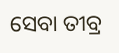ସେବା ତୀବ୍ର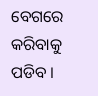ବେଗରେ କରିବାକୁ
ପଡିବ ।